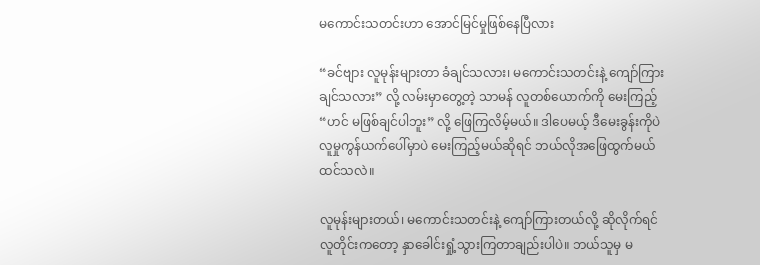မကောင်းသတင်းဟာ အောင်မြင်မှုဖြစ်နေပြီလား

“ခင်ဗျား လူမုန်းများတာ ခံချင်သလား၊ မကောင်းသတင်းနဲ့ ကျော်ကြားချင်သလား” လို့ လမ်းမှာတွေ့တဲ့ သာမန် လူတစ်ယောက်ကို မေးကြည့် “ဟင် မဖြစ်ချင်ပါဘူး” လို့ ဖြေကြလိမ့်မယ်။ ဒါပေမယ့် ဒီမေးခွန်းကိုပဲ လူမှုကွန်ယက်ပေါ်မှာပဲ မေးကြည့်မယ်ဆိုရင် ဘယ်လိုအဖြေထွက်မယ်ထင်သလဲ။

လူမုန်းများတယ်၊ မကောင်းသတင်းနဲ့ ကျော်ကြားတယ်လို့ ဆိုလိုက်ရင် လူတိုင်းကတော့ နှာခေါင်းရှုံ့သွားကြတာချည်းပါပဲ။ ဘယ်သူမှ မ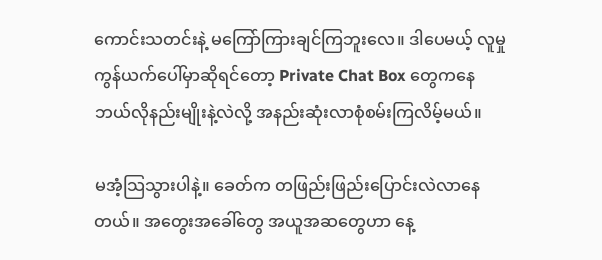ကောင်းသတင်းနဲ့ မကြော်ကြားချင်ကြဘူးလေ။ ဒါပေမယ့် လူမှုကွန်ယက်ပေါ်မှာဆိုရင်တော့ Private Chat Box တွေကနေ ဘယ်လိုနည်းမျိုးနဲ့လဲလို့ အနည်းဆုံးလာစုံစမ်းကြလိမ့်မယ်။

မအံ့သြသွားပါနဲ့။ ခေတ်က တဖြည်းဖြည်းပြောင်းလဲလာနေတယ်။ အတွေးအခေါ်တွေ အယူအဆတွေဟာ နေ့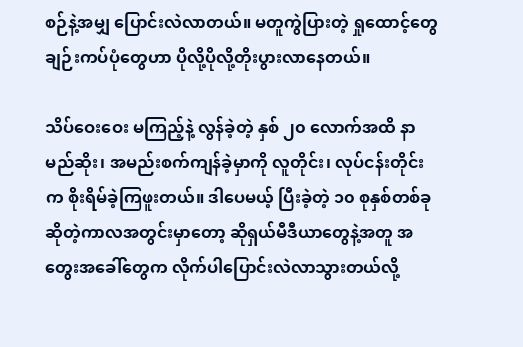စဉ်နဲ့အမျှ ပြောင်းလဲလာတယ်။ မတူကွဲပြားတဲ့ ရှုထောင့်တွေ ချဉ်းကပ်ပုံတွေဟာ ပိုလို့ပိုလို့တိုးပွားလာနေတယ်။

သိပ်ဝေးဝေး မကြည့်နဲ့ လွန်ခဲ့တဲ့ နှစ် ၂၀ လောက်အထိ နာမည်ဆိုး၊ အမည်းစက်ကျန်ခဲ့မှာကို လူတိုင်း၊ လုပ်ငန်းတိုင်းက စိုးရိမ်ခဲ့ကြဖူးတယ်။ ဒါပေမယ့် ပြီးခဲ့တဲ့ ၁၀ စုနှစ်တစ်ခုဆိုတဲ့ကာလအတွင်းမှာတော့ ဆိုရှယ်မီဒီယာတွေနဲ့အတူ အတွေးအခေါ်တွေက လိုက်ပါပြောင်းလဲလာသွားတယ်လို့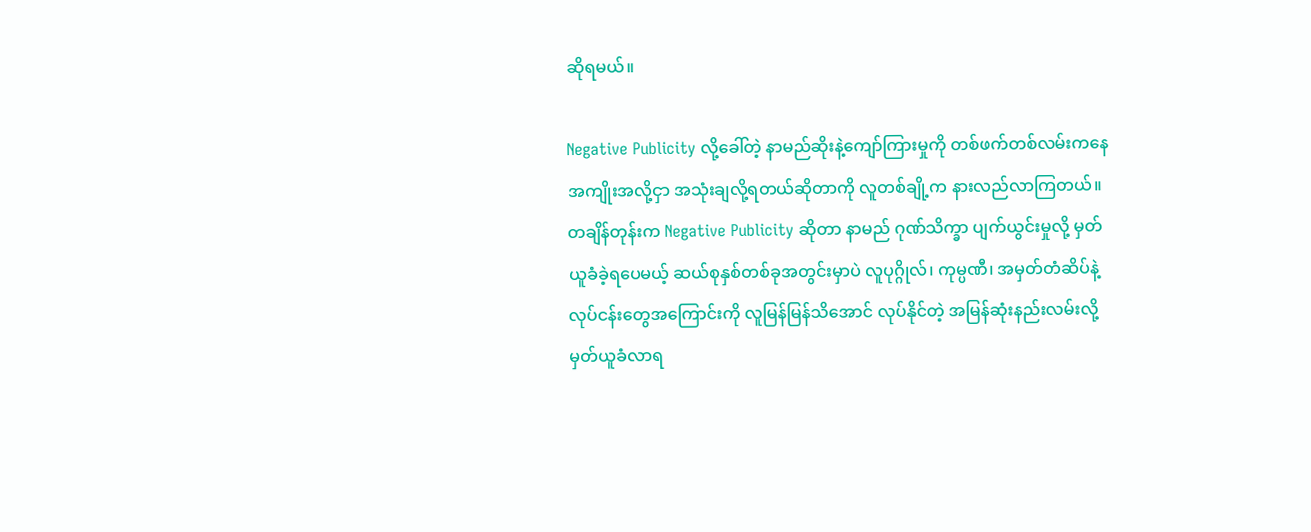ဆိုရမယ်။

Negative Publicity လို့ခေါ်တဲ့ နာမည်ဆိုးနဲ့ကျော်ကြားမှုကို တစ်ဖက်တစ်လမ်းကနေ အကျိုးအလို့ငှာ အသုံးချလို့ရတယ်ဆိုတာကို လူတစ်ချို့က နားလည်လာကြတယ်။ တချိန်တုန်းက Negative Publicity ဆိုတာ နာမည် ဂုဏ်သိက္ခာ ပျက်ယွင်းမှုလို့ မှတ်ယူခံခဲ့ရပေမယ့် ဆယ်စုနှစ်တစ်ခုအတွင်းမှာပဲ လူပုဂ္ဂိုလ်၊ ကုမ္ပဏီ၊ အမှတ်တံဆိပ်နဲ့ လုပ်ငန်းတွေအကြောင်းကို လူမြန်မြန်သိအောင် လုပ်နိုင်တဲ့ အမြန်ဆုံးနည်းလမ်းလို့ မှတ်ယူခံလာရ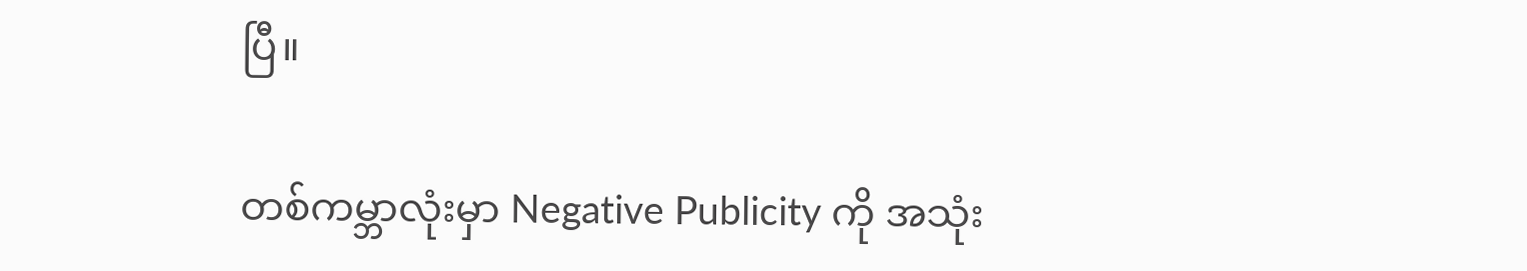ပြီ။

တစ်ကမ္ဘာလုံးမှာ Negative Publicity ကို အသုံး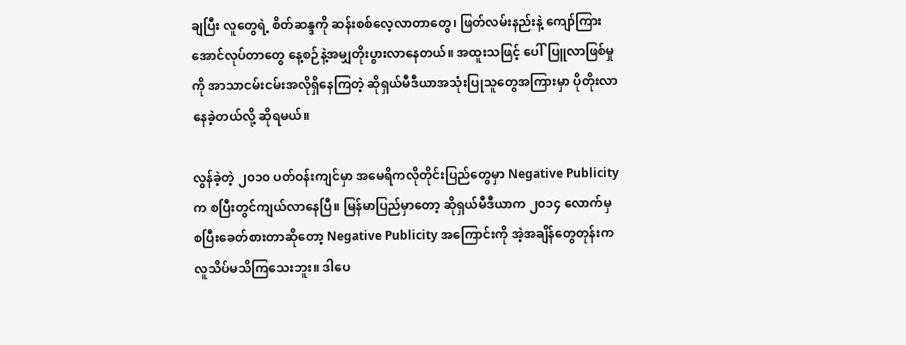ချပြီး လူတွေရဲ့ စိတ်ဆန္ဒကို ဆန်းစစ်လေ့လာတာတွေ၊ ဖြတ်လမ်းနည်းနဲ့ ကျော်ကြားအောင်လုပ်တာတွေ နေ့စဉ်နဲ့အမျှတိုးပွားလာနေတယ်။ အထူးသဖြင့် ပေါ်ပြူလာဖြစ်မှုကို အာသာငမ်းငမ်းအလိုရှိနေကြတဲ့ ဆိုရှယ်မီဒီယာအသုံးပြုသူတွေအကြားမှာ ပိုတိုးလာနေခဲ့တယ်လို့ ဆိုရမယ်။

လွန်ခဲ့တဲ့ ၂၀၁၀ ပတ်ဝန်းကျင်မှာ အမေရိကလိုတိုင်းပြည်တွေမှာ Negative Publicity က စပြီးတွင်ကျယ်လာနေပြီ။ မြန်မာပြည်မှာတော့ ဆိုရှယ်မီဒီယာက ၂၀၁၄ လောက်မှ စပြီးခေတ်စားတာဆိုတော့ Negative Publicity အကြောင်းကို အဲ့အချိန်တွေတုန်းက လူသိပ်မသိကြသေးဘူး။ ဒါပေ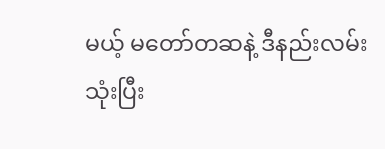မယ့် မတော်တဆနဲ့ ဒီနည်းလမ်းသုံးပြီး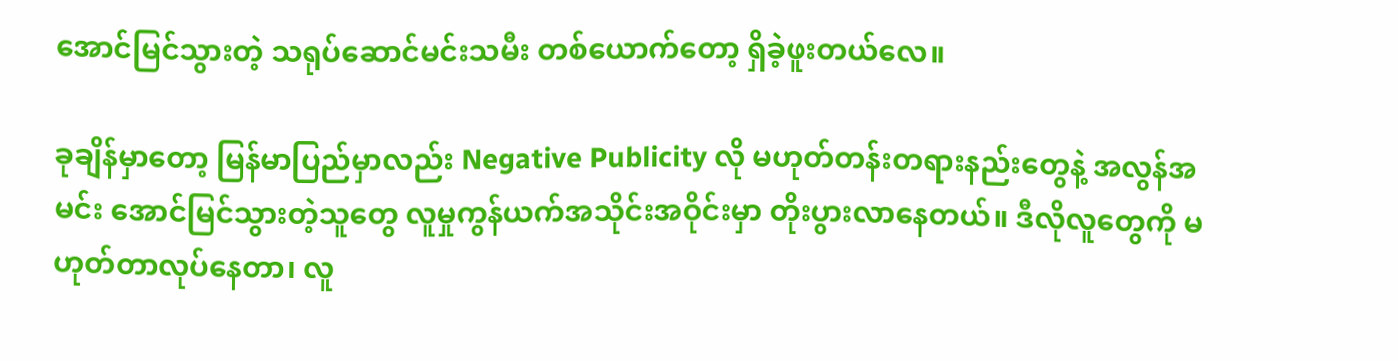အောင်မြင်သွားတဲ့ သရုပ်ဆောင်မင်းသမီး တစ်ယောက်တော့ ရှိခဲ့ဖူးတယ်လေ။

ခုချိန်မှာတော့ မြန်မာပြည်မှာလည်း Negative Publicity လို မဟုတ်တန်းတရားနည်းတွေနဲ့ အလွန်အမင်း အောင်မြင်သွားတဲ့သူတွေ လူမှုကွန်ယက်အသိုင်းအဝိုင်းမှာ တိုးပွားလာနေတယ်။ ဒီလိုလူတွေကို မဟုတ်တာလုပ်နေတာ၊ လူ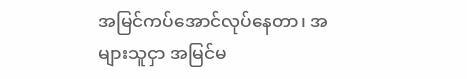အမြင်ကပ်အောင်လုပ်နေတာ၊ အများသူငှာ အမြင်မ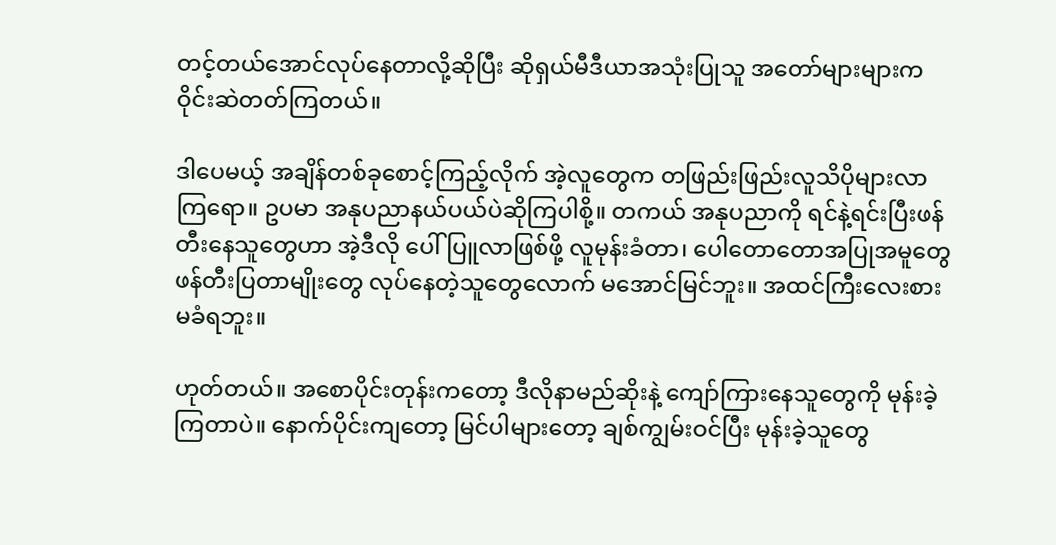တင့်တယ်အောင်လုပ်နေတာလို့ဆိုပြီး ဆိုရှယ်မီဒီယာအသုံးပြုသူ အတော်များများက ဝိုင်းဆဲတတ်ကြတယ်။

ဒါပေမယ့် အချိန်တစ်ခုစောင့်ကြည့်လိုက် အဲ့လူတွေက တဖြည်းဖြည်းလူသိပိုများလာကြရော။ ဥပမာ အနုပညာနယ်ပယ်ပဲဆိုကြပါစို့။ တကယ် အနုပညာကို ရင်နဲ့ရင်းပြီးဖန်တီးနေသူတွေဟာ အဲ့ဒီလို ပေါ်ပြူလာဖြစ်ဖို့ လူမုန်းခံတာ၊ ပေါတောတောအပြုအမူတွေ ဖန်တီးပြတာမျိုးတွေ လုပ်နေတဲ့သူတွေလောက် မအောင်မြင်ဘူး။ အထင်ကြီးလေးစားမခံရဘူး။

ဟုတ်တယ်။ အစောပိုင်းတုန်းကတော့ ဒီလိုနာမည်ဆိုးနဲ့ ကျော်ကြားနေသူတွေကို မုန်းခဲ့ကြတာပဲ။ နောက်ပိုင်းကျတော့ မြင်ပါများတော့ ချစ်ကျွမ်းဝင်ပြီး မုန်းခဲ့သူတွေ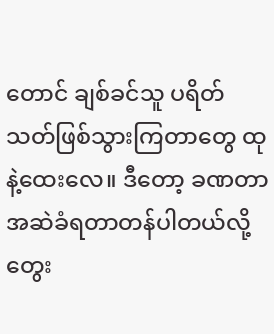တောင် ချစ်ခင်သူ ပရိတ်သတ်ဖြစ်သွားကြတာတွေ ထုနဲ့ထေးလေ။ ဒီတော့ ခဏတာအဆဲခံရတာတန်ပါတယ်လို့ တွေး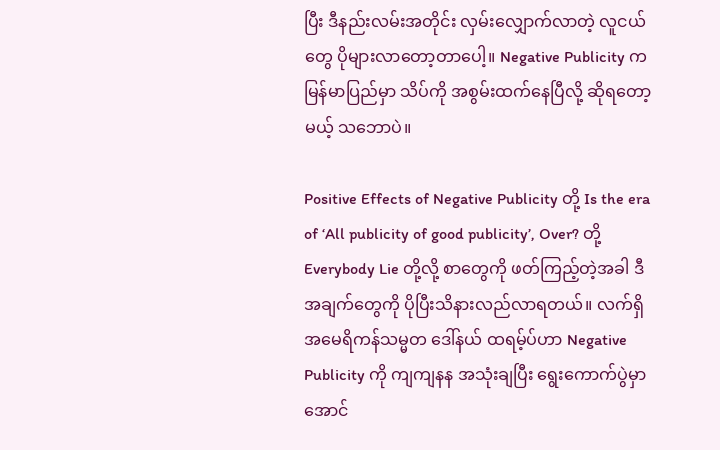ပြီး ဒီနည်းလမ်းအတိုင်း လှမ်းလျှောက်လာတဲ့ လူငယ်တွေ ပိုများလာတော့တာပေါ့။ Negative Publicity က မြန်မာပြည်မှာ သိပ်ကို အစွမ်းထက်နေပြီလို့ ဆိုရတော့မယ့် သဘောပဲ။

Positive Effects of Negative Publicity တို့ Is the era of ‘All publicity of good publicity’, Over? တို့ Everybody Lie တို့လို့ စာတွေကို ဖတ်ကြည့်တဲ့အခါ ဒီအချက်တွေကို ပိုပြီးသိနားလည်လာရတယ်။ လက်ရှိ အမေရိကန်သမ္မတ ဒေါ်နယ် ထရမ့်ပ်ဟာ Negative Publicity ကို ကျကျနန အသုံးချပြီး ရွေးကောက်ပွဲမှာ အောင်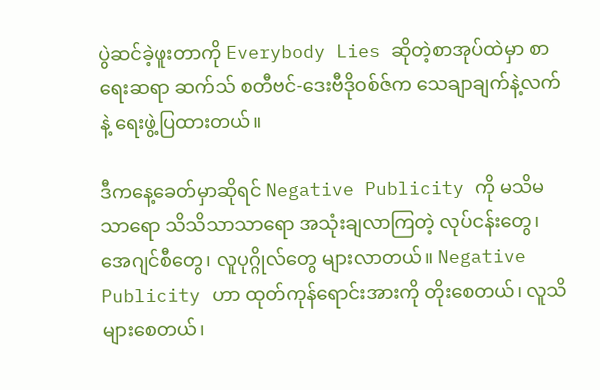ပွဲဆင်ခဲ့ဖူးတာကို Everybody Lies ဆိုတဲ့စာအုပ်ထဲမှာ စာရေးဆရာ ဆက်သ် စတီဗင်-ဒေးဗီဒိုဝစ်ဇ်က သေချာချက်နဲ့လက်နဲ့ ရေးဖွဲ့ပြထားတယ်။

ဒီကနေ့ခေတ်မှာဆိုရင် Negative Publicity ကို မသိမသာရော သိသိသာသာရော အသုံးချလာကြတဲ့ လုပ်ငန်းတွေ၊ အေဂျင်စီတွေ၊ လူပုဂ္ဂိုလ်တွေ များလာတယ်။ Negative Publicity ဟာ ထုတ်ကုန်ရောင်းအားကို တိုးစေတယ်၊ လူသိများစေတယ်၊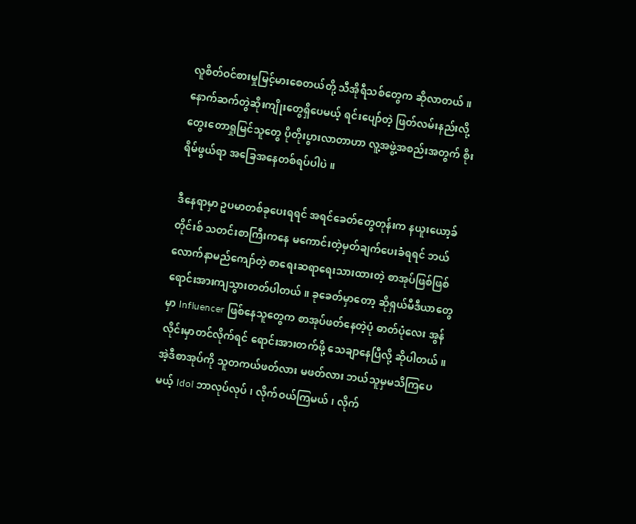လူစိတ်ဝင်စားမှုမြင့်မားစေတယ်တို့ သီအိုရီသစ်တွေက ဆိုလာတယ်။ နောက်ဆက်တွဲဆိုးကျိုးတွေရှိပေမယ့် ရင်းပျော်တဲ့ ဖြတ်လမ်းနည်းလို့ တွေးတောရှုမြင်သူတွေ ပိုတိုးပွားလာတာဟာ လူ့အဖွဲ့အစည်းအတွက် စိုးရိမ်ဖွယ်ရာ အခြေအနေတစ်ရပ်ပါပဲ။

ဒီနေရာမှာ ဥပမာတစ်ခုပေးရရင် အရင်ခေတ်တွေတုန်းက နယူးယော့ခ်တိုင်းစ် သတင်းစာကြီးကနေ မကောင်းတဲ့မှတ်ချက်ပေးခံရရင် ဘယ်လောက်နာမည်ကျော်တဲ့ စာရေးဆရာရေးသားထားတဲ့ စာအုပ်ဖြစ်ဖြစ် ရောင်းအားကျသွားတတ်ပါတယ်။ ခုခေတ်မှာတော့ ဆိုရှယ်မီဒီယာတွေမှာ Influencer ဖြစ်နေသူတွေက စာအုပ်ဖတ်နေတဲ့ပုံ ဓာတ်ပုံလေး အွန်လိုင်းမှာတင်လိုက်ရင် ရောင်းအားတက်ဖို့ သေချာနေပြီလို့ ဆိုပါတယ်။ အဲ့ဒီစာအုပ်ကို သူတကယ်ဖတ်လား မဖတ်လား ဘယ်သူမှမသိကြပေမယ့် Idol ဘာလုပ်လုပ်၊ လိုက်ဝယ်ကြမယ်၊ လိုက်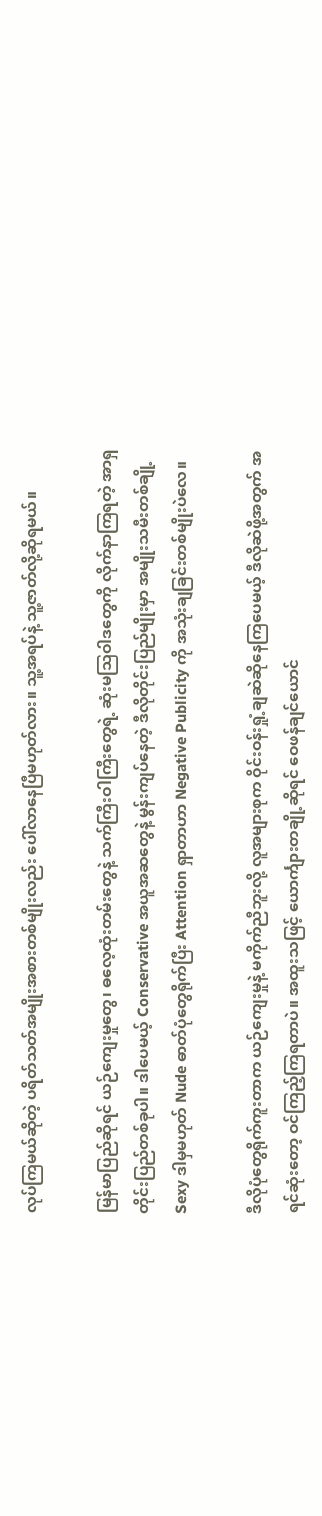လုပ်ကြမယ်ဆိုတဲ့ ပရိတ်သတ်အမျိုးအစားတစ်မျိုးလည်း ပေါ်လာနေပြီမဟုတ်လား။ သူ့အရပ်နဲ့ သူ့ဇာတ်လို့ဆိုရမယ်။

မြန်မာပြည်ဆိုရင် ယဉ်ကျေးမှုတွေ၊ ဓလေ့ထုံးတမ်းတွေနဲ့ သက်ကြီးဝါကြီးတွေရဲ့ ဆုံးမသြဝါဒတွေကို လိုက်နာကြရတဲ့ အာရှတိုင်းပြည်တစ်ခုပါ။ ဒါပေမယ့် Conservative အယူအဆတွေနဲ့ မွန်းကျပ်နေတဲ့ ဒီလိုတိုင်းပြည်မျိုးမှာ အမျိုးသမီးတစ်ချို့ Sexy ဒါမှမဟုတ် Nude ဓာတ်ပုံတွေရိုက်ပြီး Attention ရှာတာဟာ Negative Publicity ကို အသုံးချခြင်းတစ်မျိုးပဲလေ။

ဒီလိုပုံတွေရိုက်ကူးတာက ယဉ်ကျေးမှုနဲ့ မကိုက်ညီဘူးလို့ လူအများစုက ဝိုင်းဝန်းရှုံ့ချဆဲဆိုနေကြပေမယ့် ဒီလိုဆဲဖို့အတွက် အရင်ဆုံးတော့ ဝင်ကြည့်ကြရတာပဲ။ အထူးသဖြင့် ယောင်္ကျားတချို့ဆိုရင် ဝေဖန်ချင်ယောင်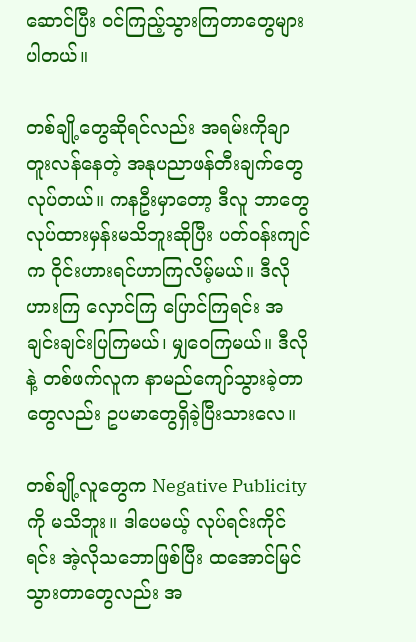ဆောင်ပြီး ဝင်ကြည့်သွားကြတာတွေများပါတယ်။

တစ်ချို့တွေဆိုရင်လည်း အရမ်းကိုချာတူးလန်နေတဲ့ အနုပညာဖန်တီးချက်တွေ လုပ်တယ်။ ကနဦးမှာတော့ ဒီလူ ဘာတွေလုပ်ထားမှန်းမသိဘူးဆိုပြီး ပတ်ဝန်းကျင်က ဝိုင်းဟားရင်ဟာကြလိမ့်မယ်။ ဒီလိုဟားကြ လှောင်ကြ ပြောင်ကြရင်း အချင်းချင်းပြကြမယ်၊ မျှဝေကြမယ်။ ဒီလိုနဲ့ တစ်ဖက်လူက နာမည်ကျော်သွားခဲ့တာတွေလည်း ဥပမာတွေရှိခဲ့ပြီးသားလေ။

တစ်ချို့လူတွေက Negative Publicity ကို မသိဘူး။ ဒါပေမယ့် လုပ်ရင်းကိုင်ရင်း အဲ့လိုသဘောဖြစ်ပြီး ထအောင်မြင်သွားတာတွေလည်း အ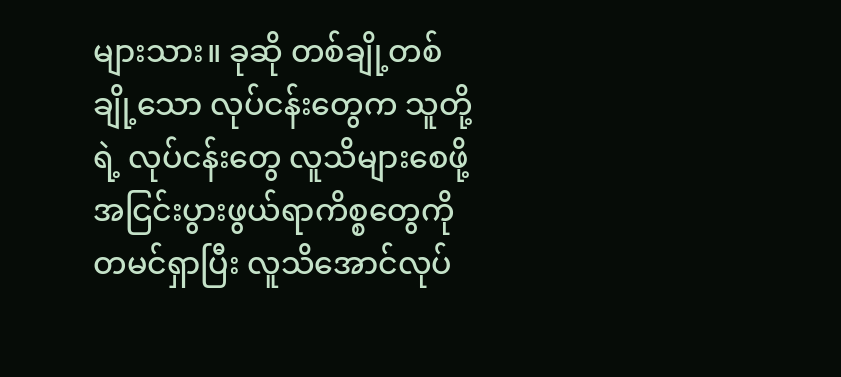များသား။ ခုဆို တစ်ချို့တစ်ချို့သော လုပ်ငန်းတွေက သူတို့ရဲ့ လုပ်ငန်းတွေ လူသိများစေဖို့ အငြင်းပွားဖွယ်ရာကိစ္စတွေကို တမင်ရှာပြီး လူသိအောင်လုပ်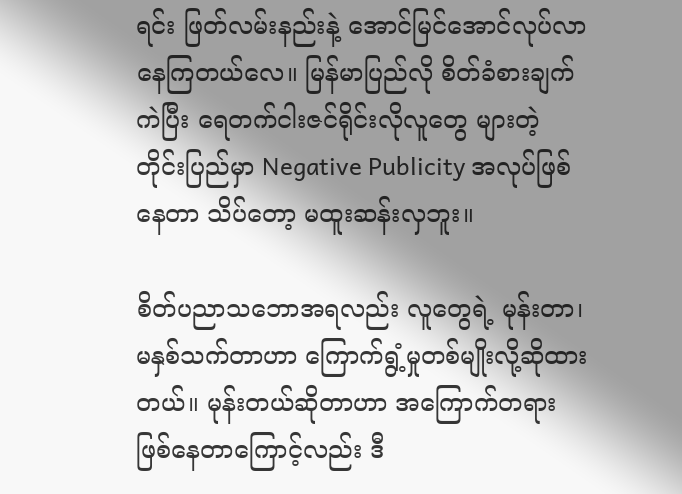ရင်း ဖြတ်လမ်းနည်းနဲ့ အောင်မြင်အောင်လုပ်လာနေကြတယ်လေ။ မြန်မာပြည်လို စိတ်ခံစားချက်ကဲပြီး ရေတက်ငါးဇင်ရိုင်းလိုလူတွေ များတဲ့တိုင်းပြည်မှာ Negative Publicity အလုပ်ဖြစ်နေတာ သိပ်တော့ မထူးဆန်းလှဘူး။

စိတ်ပညာသဘောအရလည်း လူတွေရဲ့ မုန်းတာ၊ မနှစ်သက်တာဟာ ကြောက်ရွံ့မှုတစ်မျိုးလို့ဆိုထားတယ်။ မုန်းတယ်ဆိုတာဟာ အကြောက်တရားဖြစ်နေတာကြောင့်လည်း ဒီ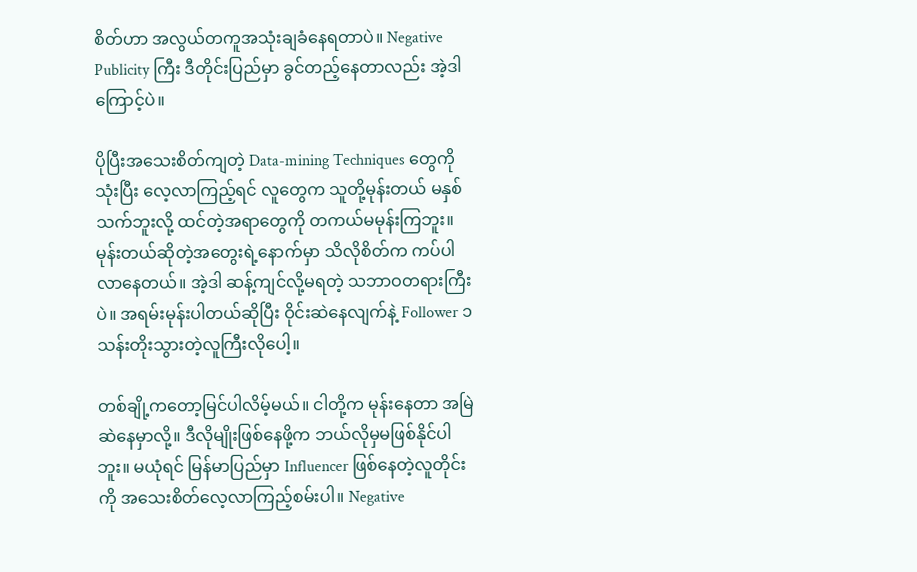စိတ်ဟာ အလွယ်တကူအသုံးချခံနေရတာပဲ။ Negative Publicity ကြီး ဒီတိုင်းပြည်မှာ ခွင်တည့်နေတာလည်း အဲ့ဒါကြောင့်ပဲ။

ပိုပြီးအသေးစိတ်ကျတဲ့ Data-mining Techniques တွေကို သုံးပြီး လေ့လာကြည့်ရင် လူတွေက သူတို့မုန်းတယ် မနှစ်သက်ဘူးလို့ ထင်တဲ့အရာတွေကို တကယ်မမုန်းကြဘူး။ မုန်းတယ်ဆိုတဲ့အတွေးရဲ့နောက်မှာ သိလိုစိတ်က ကပ်ပါလာနေတယ်။ အဲ့ဒါ ဆန့်ကျင်လို့မရတဲ့ သဘာဝတရားကြီးပဲ။ အရမ်းမုန်းပါတယ်ဆိုပြီး ဝိုင်းဆဲနေလျက်နဲ့ Follower ၁ သန်းတိုးသွားတဲ့လူကြီးလိုပေါ့။

တစ်ချို့ကတော့မြင်ပါလိမ့်မယ်။ ငါတို့က မုန်းနေတာ အမြဲဆဲနေမှာလို့။ ဒီလိုမျိုးဖြစ်နေဖို့က ဘယ်လိုမှမဖြစ်နိုင်ပါဘူး။ မယုံရင် မြန်မာပြည်မှာ Influencer ဖြစ်နေတဲ့လူတိုင်းကို အသေးစိတ်လေ့လာကြည့်စမ်းပါ။ Negative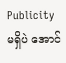Publicity မရှိပဲ အောင်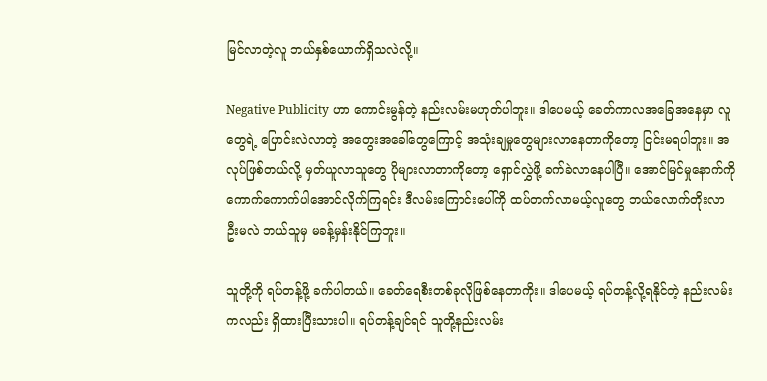မြင်လာတဲ့လူ ဘယ်နှစ်ယောက်ရှိသလဲလို့။

Negative Publicity ဟာ ကောင်းမွန်တဲ့ နည်းလမ်းမဟုတ်ပါဘူး။ ဒါပေမယ့် ခေတ်ကာလအခြေအနေမှာ လူတွေရဲ့ ပြောင်းလဲလာတဲ့ အတွေးအခေါ်တွေကြောင့် အသုံးချမှုတွေများလာနေတာကိုတော့ ငြင်းမရပါဘူး။ အလုပ်ဖြစ်တယ်လို့ မှတ်ယူလာသူတွေ ပိုများလာတာကိုတော့ ရှောင်လွှဲဖို့ ခက်ခဲလာနေပါပြီ။ အောင်မြင်မှုနောက်ကို ကောက်ကောက်ပါအောင်လိုက်ကြရင်း ဒီလမ်းကြောင်းပေါ်ကို ထပ်တက်လာမယ့်လူတွေ ဘယ်လောက်တိုးလာဦးမလဲ ဘယ်သူမှ မခန့်မှန်းနိုင်ကြဘူး။

သူတို့ကို ရပ်တန့်ဖို့ ခက်ပါတယ်။ ခေတ်ရေစီးတစ်ခုလိုဖြစ်နေတာကိုး။ ဒါပေမယ့် ရပ်တန့်လို့ရနိုင်တဲ့ နည်းလမ်းကလည်း ရှိထားပြီးသားပါ။ ရပ်တန့်ချင်ရင် သူတို့နည်းလမ်း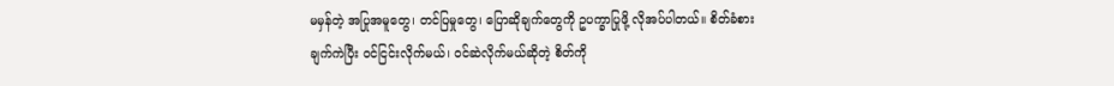မမှန်တဲ့ အပြုအမူတွေ၊ တင်ပြမှုတွေ၊ ပြောဆိုချက်တွေကို ဥပက္ခာပြုဖို့ လိုအပ်ပါတယ်။ စိတ်ခံစားချက်ကဲပြီး ဝင်ငြင်းလိုက်မယ်၊ ဝင်ဆဲလိုက်မယ်ဆိုတဲ့ စိတ်ကို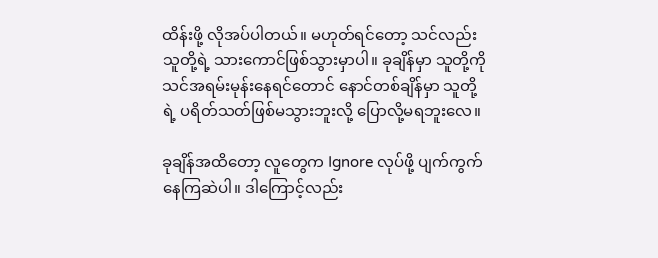ထိန်းဖို့ လိုအပ်ပါတယ်။ မဟုတ်ရင်တော့ သင်လည်း သူတို့ရဲ့ သားကောင်ဖြစ်သွားမှာပါ။ ခုချိန်မှာ သူတို့ကို သင်အရမ်းမုန်းနေရင်တောင် နောင်တစ်ချိန်မှာ သူတို့ရဲ့ ပရိတ်သတ်ဖြစ်မသွားဘူးလို့ ပြောလို့မရဘူးလေ။

ခုချိန်အထိတော့ လူတွေက Ignore လုပ်ဖို့ ပျက်ကွက်နေကြဆဲပါ။ ဒါကြောင့်လည်း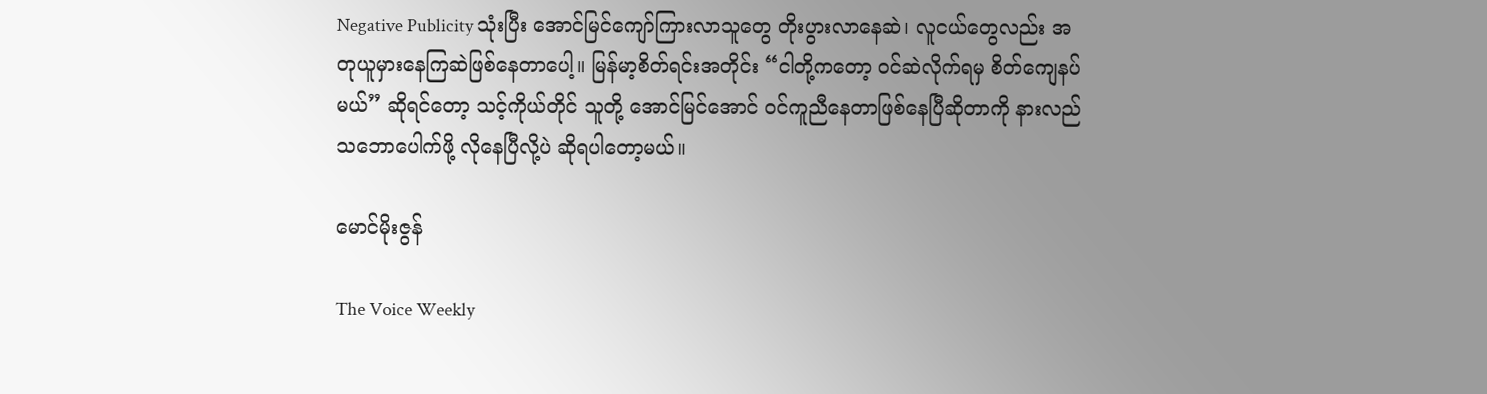Negative Publicity သုံးပြီး အောင်မြင်ကျော်ကြားလာသူတွေ တိုးပွားလာနေဆဲ၊ လူငယ်တွေလည်း အတုယူမှားနေကြဆဲဖြစ်နေတာပေါ့။ မြန်မာ့စိတ်ရင်းအတိုင်း “ငါတို့ကတော့ ဝင်ဆဲလိုက်ရမှ စိတ်ကျေနပ်မယ်” ဆိုရင်တော့ သင့်ကိုယ်တိုင် သူတို့ အောင်မြင်အောင် ဝင်ကူညီနေတာဖြစ်နေပြီဆိုတာကို နားလည်သဘောပေါက်ဖို့ လိုနေပြီလို့ပဲ ဆိုရပါတော့မယ်။

မောင်မိုးဇွန်

The Voice Weekly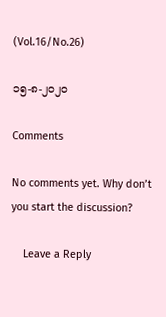(Vol.16/No.26)

၁၅-၈-၂၀၂၀

Comments

No comments yet. Why don’t you start the discussion?

    Leave a Reply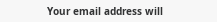Your email address will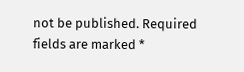not be published. Required fields are marked *